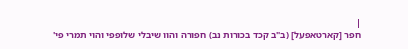|
חפר [קארטאפעל] (ב"ב קכד בכורות נב) חפורה והוו שיבלי שלופפי והוי תמרי פי'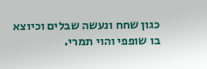כגון שחח ונעשה שבלים וכיוצא בו שופפי והוי תמרי.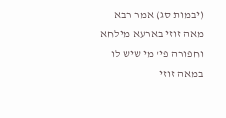(יבמות סג) אמר רבא מאה זוזי בארעא מילחא וחפורה פי' מי שיש לו במאה זוזי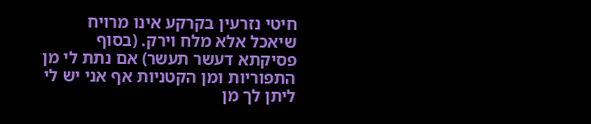חיטי נזרעין בקרקע אינו מרויח שיאכל אלא מלח וירק. (בסוף פסיקתא דעשר תעשר) אם נתת לי מן התפוריות ומן הקטניות אף אני יש לי ליתן לך מן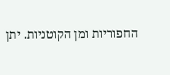החפוריות ומן הקוטניות. יתן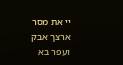יי את מסר ארצך אבק ועפר בא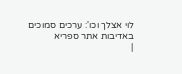לוי אצלך וכו': ערכים סמוכים
באדיבות אתר ספריא
|